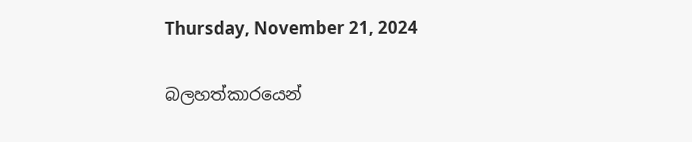Thursday, November 21, 2024

බලහත්කාරයෙන්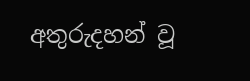අතුරුදහන් වූ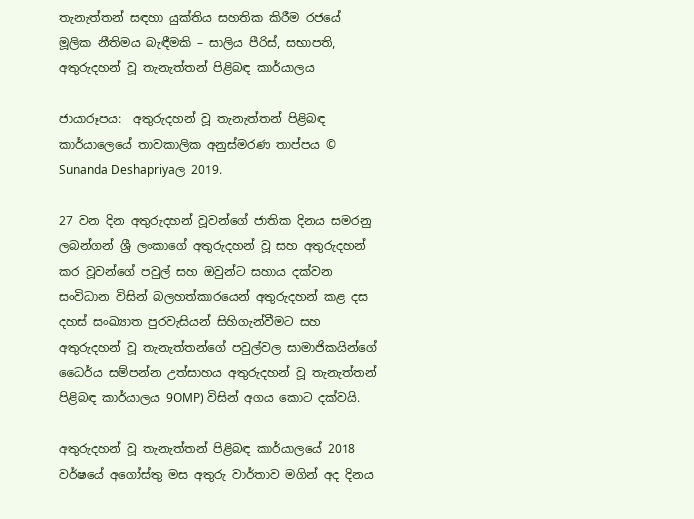තැනැත්තන් සඳහා යුක්තිය සහතික කිරීම රජයේ මූලික නීතිමය බැඳීමකි – සාලිය පීරිස්, සභාපති, අතුරුදහන් වූ තැනැත්තන් පිළිබඳ කාර්යාලය

ජායාරූපය:  අතුරුදහන් වූ තැනැත්තන් පිළිබඳ කාර්යාල‌ෙයේ තාවකාලික අනුස්මරණ තාප්පය © Sunanda Deshapriyaල 2019.

27 වන දින අතුරුදහන් වූවන්ගේ ජාතික දිනය සමරනු ලබන්ගන් ශ්‍රී ලංකාගේ අතුරුදහන් වූ සහ අතුරුදහන් කර වූවන්ගේ පවුල් සහ ඔවුන්ට සහාය දක්වන සංවිධාන විසින් බලහත්කාරයෙන් අතුරුදහන් කළ දස දහස් සංඛ්‍යාත පුරවැසියන් සිහිගැන්වීමට සහ අතුරුදහන් වූ තැනැත්තන්ගේ පවුල්වල සාමාජිකයින්ගේ ධෛර්ය සම්පන්න උත්සාහය අතුරුදහන් වූ තැනැත්තන් පිළිබඳ කාර්යාලය 9OMP) විසින් අගය කොට දක්වයි.

අතුරුදහන් වූ තැනැත්තන් පිළිබඳ කාර්යාලයේ 2018 වර්ෂයේ අගෝස්තු මස අතුරු වාර්තාව මගින් අද දිනය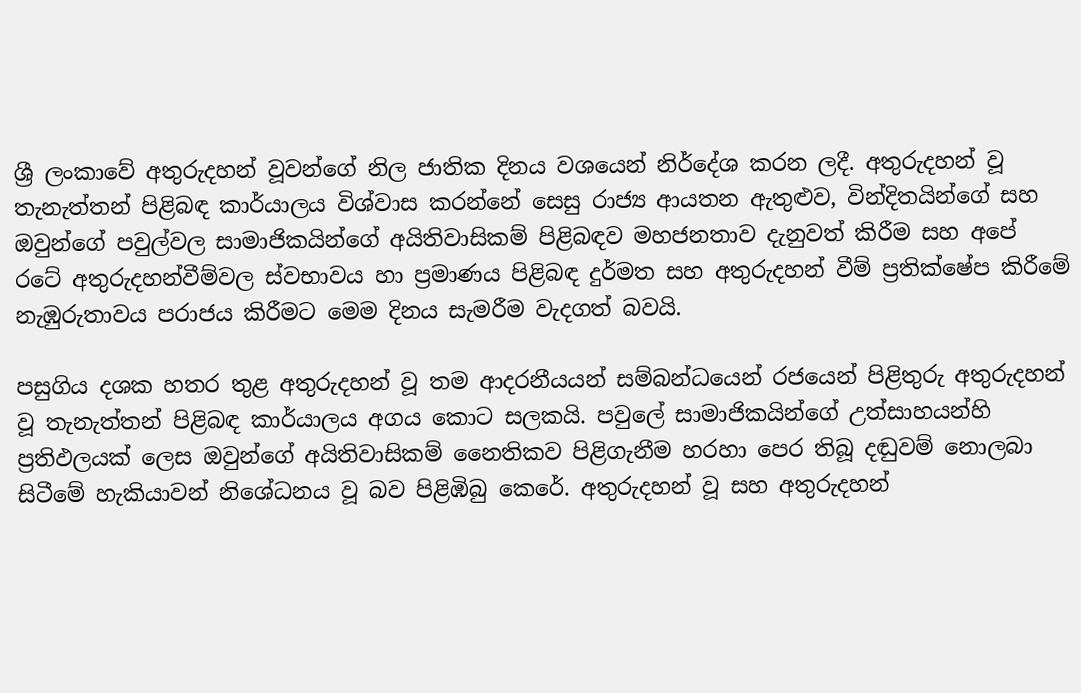ශ්‍රී ලංකාවේ අතුරුදහන් වූවන්ගේ නිල ජාතික දිනය වශයෙන් නිර්දේශ කරන ලදී. අතුරුදහන් වූ තැනැත්තන් පිළිබඳ කාර්යාලය විශ්වාස කරන්නේ සෙසු රාජ්‍ය ආයතන ඇතුළුව, වින්දිතයින්ගේ සහ ඔවුන්ගේ පවුල්වල සාමාජිකයින්ගේ අයිතිවාසිකම් පිළිබඳව මහජනතාව දැනුවත් කිරීම සහ අපේ රටේ අතුරුදහන්වීම්වල ස්වභාවය හා ප්‍රමාණය පිළිබඳ දුර්මත සහ අතුරුදහන් වීම් ප්‍රතික්ෂේප කිරීමේ නැඹුරුතාවය පරාජය කිරීමට මෙම දිනය සැමරීම වැදගත් බවයි.

පසුගිය දශක හතර තුළ අතුරුදහන් වූ තම ආදරනීයයන් සම්බන්ධයෙන් රජයෙන් පිළිතුරු අතුරුදහන් වූ තැනැත්තන් පිළිබඳ කාර්යාලය අගය කොට සලකයි. පවුලේ සාමාජිකයින්ගේ උත්සාහයන්හි ප්‍රතිඵලයක් ලෙස ඔවුන්ගේ අයිතිවාසිකම් නෛතිකව පිළිගැනීම හරහා පෙර තිබූ දඬුවම් නොලබා සිටීමේ හැකියාවන් නිශේධනය වූ බව පිළිඹිබු කෙරේ. අතුරුදහන් වූ සහ අතුරුදහන්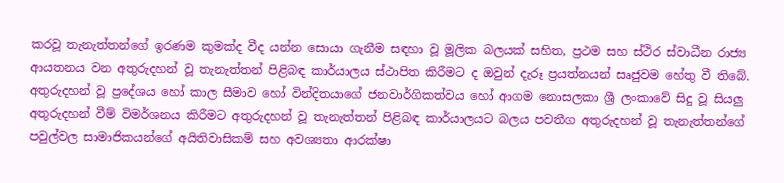කරවූ තැනැත්තන්ගේ ඉරණම කුමක්ද වීද යන්න සොයා ගැනීම සඳහා වූ මූලික බලයක් සහිත, ප්‍රථම සහ ස්ථිර ස්වාධීන රාජ්‍ය ආයතනය වන අතුරුදහන් වූ තැනැත්තන් පිළිබඳ කාර්යාලය ස්ථාපිත කිරීමට ද ඔවුන් දැරූ ප්‍රයත්නයන් සෘජුවම හේතු වී තිබේ. අතුරුදහන් වූ ප්‍රදේශය හෝ කාල සීමාව හෝ වින්දිතයාගේ ජනවාර්ගිකත්වය හෝ ආගම නොසලකා ශ්‍රී ලංකාවේ සිදු වූ සියලු අතුරුදහන් වීම් විමර්ශනය කිරීමට අතුරුදහන් වූ තැනැත්තන් පිළිබඳ කාර්යාලයට බලය පවතීග අතුරුදහන් වූ තැනැත්තන්ගේ පවුල්වල සාමාජිකයන්ගේ අයිතිවාසිකම් සහ අවශ්‍යතා ආරක්ෂා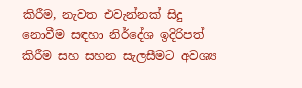කිරීම, නැවත එවැන්නක් සිදු නොවීම සඳහා නිර්දේශ ඉදිරිපත් කිරීම සහ සහන සැලසීමට අවශ්‍ය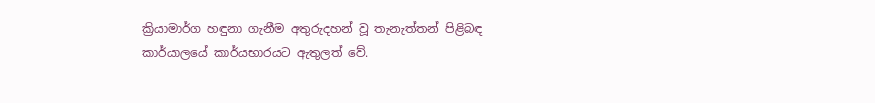ක්‍රියාමාර්ග හඳුනා ගැනීම අතුරුදහන් වූ තැනැත්තන් පිළිබඳ කාර්යාලයේ කාර්යභාරයට ඇතුලත් වේ.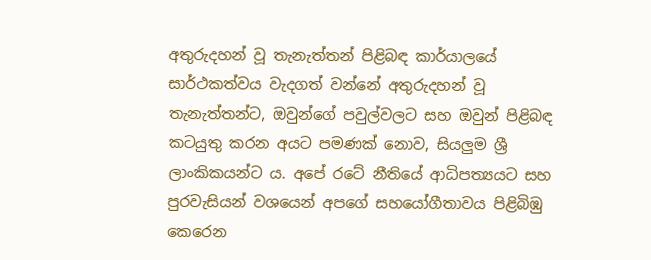අතුරුදහන් වූ තැනැත්තන් පිළිබඳ කාර්යාලයේ සාර්ථකත්වය වැදගත් වන්නේ අතුරුදහන් වූ තැනැත්තන්ට, ඔවුන්ගේ පවුල්වලට සහ ඔවුන් පිළිබඳ කටයුතු කරන අයට පමණක් නොව, සියලුම ශ්‍රී ලාංකිකයන්ට ය. අපේ රටේ නීතියේ ආධිපත්‍යයට සහ පුරවැසියන් වශයෙන් අපගේ සහයෝගීතාවය පිළිබිඹු කෙරෙන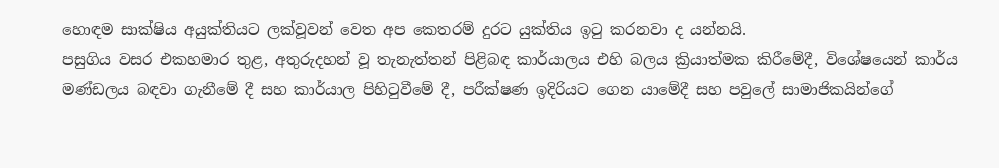හොඳම සාක්ෂිය අයුක්තියට ලක්වූවන් වෙත අප කෙතරම් දුරට යුක්තිය ඉටු කරනවා ද යන්නයි.
පසුගිය වසර එකහමාර තුළ, අතුරුදහන් වූ තැනැත්තන් පිළිබඳ කාර්යාලය එහි බලය ක්‍රියාත්මක කිරීමේදී, විශේෂයෙන් කාර්ය මණ්ඩලය බඳවා ගැනීමේ දී සහ කාර්යාල පිහිටුවීමේ දී, පරීක්ෂණ ඉදිරියට ගෙන යාමේදී සහ පවුලේ සාමාජිකයින්ගේ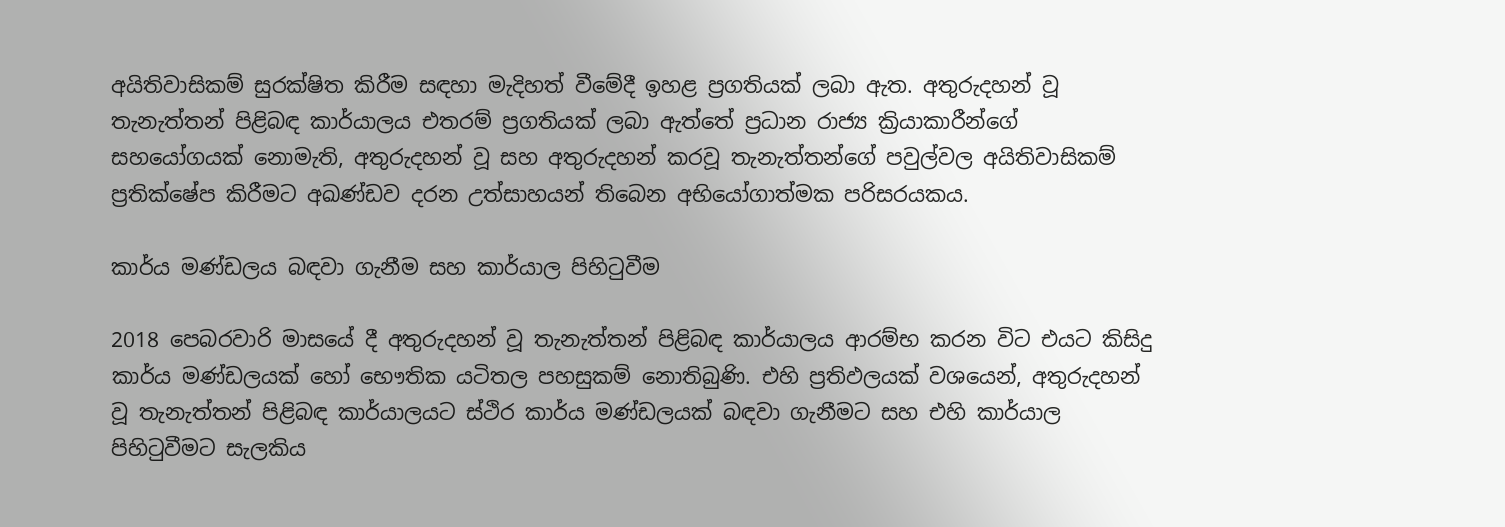අයිතිවාසිකම් සුරක්ෂිත කිරීම සඳහා මැදිහත් වීමේදී ඉහළ ප්‍රගතියක් ලබා ඇත. අතුරුදහන් වූ තැනැත්තන් පිළිබඳ කාර්යාලය එතරම් ප්‍රගතියක් ලබා ඇත්තේ ප්‍රධාන රාජ්‍ය ක්‍රියාකාරීන්ගේ සහයෝගයක් නොමැති, අතුරුදහන් වූ සහ අතුරුදහන් කරවූ තැනැත්තන්ගේ පවුල්වල අයිතිවාසිකම් ප්‍රතික්ෂේප කිරීමට අඛණ්ඩව දරන උත්සාහයන් තිබෙන අභියෝගාත්මක පරිසරයකය.

කාර්ය මණ්ඩලය බඳවා ගැනීම සහ කාර්යාල පිහිටුවීම

2018 පෙබරවාරි මාසයේ දී අතුරුදහන් වූ තැනැත්තන් පිළිබඳ කාර්යාලය ආරම්භ කරන විට එයට කිසිදු කාර්ය මණ්ඩලයක් හෝ භෞතික යටිතල පහසුකම් නොතිබුණි. එහි ප්‍රතිඵලයක් වශයෙන්, අතුරුදහන් වූ තැනැත්තන් පිළිබඳ කාර්යාලයට ස්ථිර කාර්ය මණ්ඩලයක් බඳවා ගැනීමට සහ එහි කාර්යාල පිහිටුවීමට සැලකිය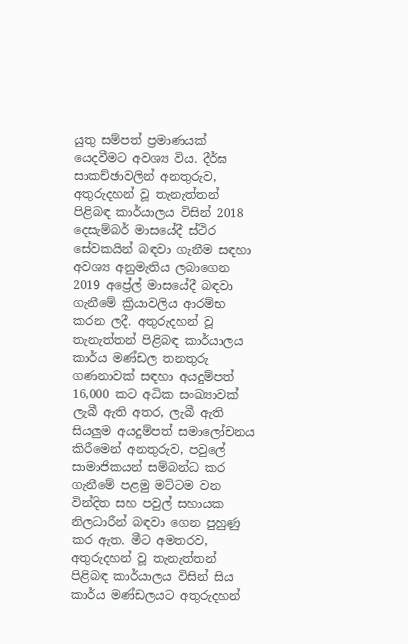යුතු සම්පත් ප්‍රමාණයක් යෙදවීමට අවශ්‍ය විය. දීර්ඝ සාකච්ඡාවලින් අනතුරුව, අතුරුදහන් වූ තැනැත්තන් පිළිබඳ කාර්යාලය විසින් 2018 දෙසැම්බර් මාසයේදී ස්ථිර සේවකයින් බඳවා ගැනීම සඳහා අවශ්‍ය අනුමැතිය ලබාගෙන 2019 අප්‍රේල් මාසයේදී බඳවා ගැනීමේ ක්‍රියාවලිය ආරම්භ කරන ලදී. අතුරුදහන් වූ තැනැත්තන් පිළිබඳ කාර්යාලය කාර්ය මණ්ඩල තනතුරු ගණනාවක් සඳහා අයදුම්පත් 16,000 කට අධික සංඛ්‍යාවක් ලැබී ඇති අතර, ලැබී ඇති සියලුම අයදුම්පත් සමාලෝචනය කිරීමෙන් අනතුරුව, පවුලේ සාමාජිකයන් සම්බන්ධ කර ගැනීමේ පළමු මට්ටම වන වින්දිත සහ පවුල් සහායක නිලධාරීන් බඳවා ගෙන පුහුණු කර ඇත. මීට අමතරව, අතුරුදහන් වූ තැනැත්තන් පිළිබඳ කාර්යාලය විසින් සිය කාර්ය මණ්ඩලයට අතුරුදහන්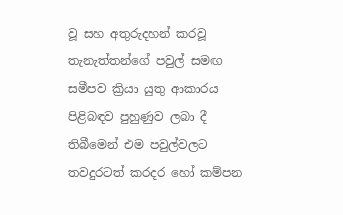වූ සහ අතුරුදහන් කරවූ තැනැත්තන්ගේ පවුල් සමඟ සමීපව ක්‍රියා යුතු ආකාරය පිළිබඳව පුහුණුව ලබා දී තිබීමෙන් එම පවුල්වලට තවදුරටත් කරදර හෝ කම්පන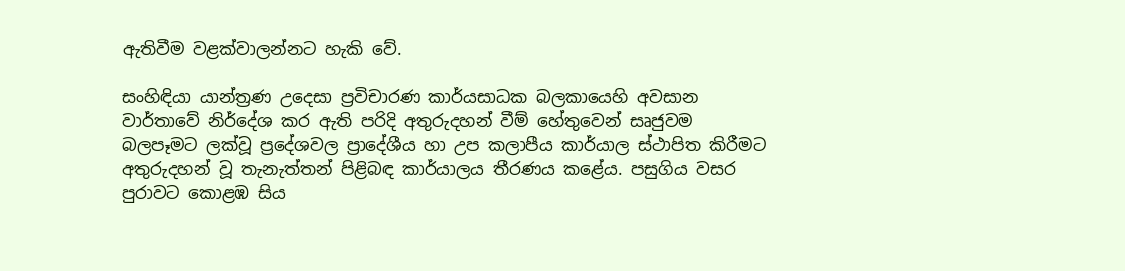ඇතිවීම වළක්වාලන්නට හැකි වේ.

සංහිඳියා යාන්ත්‍රණ උදෙසා ප්‍රවිචාරණ කාර්යසාධක බලකායෙහි අවසාන වාර්තාවේ නිර්දේශ කර ඇති පරිදි අතුරුදහන් වීම් හේතුවෙන් සෘජුවම බලපෑමට ලක්වූ ප්‍රදේශවල ප්‍රාදේශීය හා උප කලාපීය කාර්යාල ස්ථාපිත කිරීමට අතුරුදහන් වූ තැනැත්තන් පිළිබඳ කාර්යාලය තීරණය කළේය. පසුගිය වසර පුරාවට කොළඹ සිය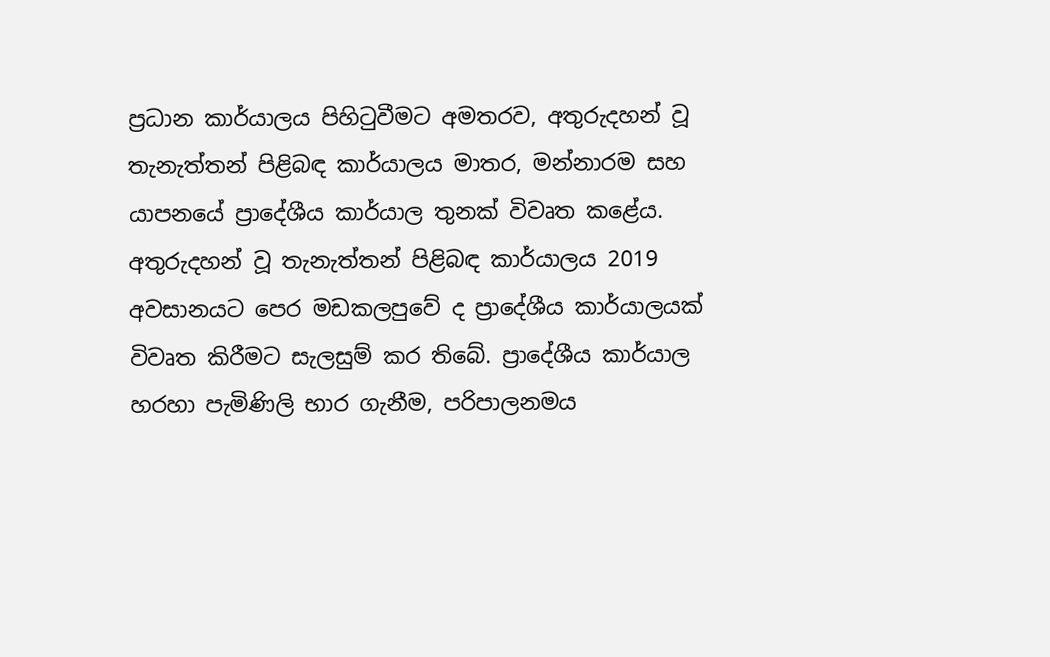ප්‍රධාන කාර්යාලය පිහිටුවීමට අමතරව, අතුරුදහන් වූ තැනැත්තන් පිළිබඳ කාර්යාලය මාතර, මන්නාරම සහ යාපනයේ ප්‍රාදේශීය කාර්යාල තුනක් විවෘත කළේය. අතුරුදහන් වූ තැනැත්තන් පිළිබඳ කාර්යාලය 2019 අවසානයට පෙර මඩකලපුවේ ද ප්‍රාදේශීය කාර්යාලයක් විවෘත කිරීමට සැලසුම් කර තිබේ. ප්‍රාදේශීය කාර්යාල හරහා පැමිණිලි භාර ගැනීම, පරිපාලනමය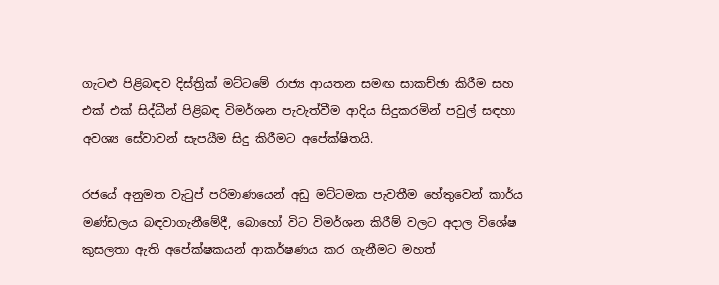ගැටළු පිළිබඳව දිස්ත්‍රික් මට්ටමේ රාජ්‍ය ආයතන සමඟ සාකච්ඡා කිරීම සහ එක් එක් සිද්ධීන් පිළිබඳ විමර්ශන පැවැත්වීම ආදිය සිදුකරමින් පවුල් සඳහා අවශ්‍ය සේවාවන් සැපයීම සිදු කිරීමට අපේක්ෂිතයි.

රජයේ අනුමත වැටුප් පරිමාණයෙන් අඩු මට්ටමක පැවතීම හේතුවෙන් කාර්ය මණ්ඩලය බඳවාගැනීමේදී, බොහෝ විට විමර්ශන කිරීම් වලට අදාල විශේෂ කුසලතා ඇති අපේක්ෂකයන් ආකර්ෂණය කර ගැනීමට මහත්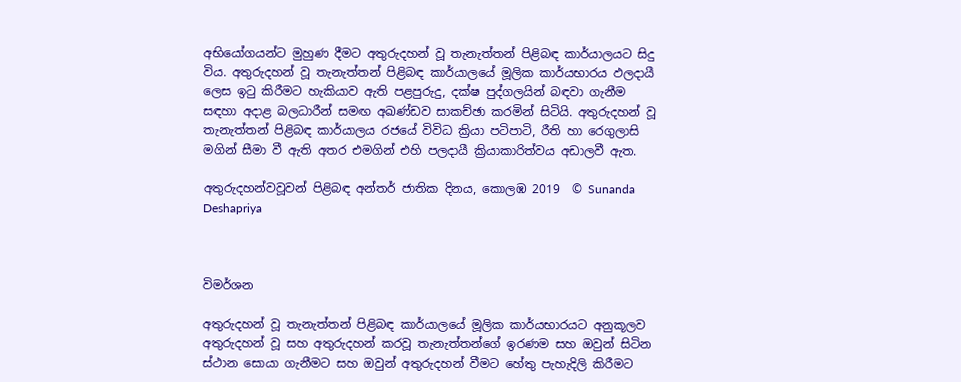අභියෝගයන්ට මුහුණ දීමට අතුරුදහන් වූ තැනැත්තන් පිළිබඳ කාර්යාලයට සිදු විය. අතුරුදහන් වූ තැනැත්තන් පිළිබඳ කාර්යාලයේ මූලික කාර්යභාරය ඵලදායී ලෙස ඉටු කිරීමට හැකියාව ඇති පළපුරුදු, දක්ෂ පුද්ගලයින් බඳවා ගැනීම සඳහා අදාළ බලධාරීන් සමඟ අඛණ්ඩව සාකච්ඡා කරමින් සිටියි. අතුරුදහන් වූ තැනැත්තන් පිළිබඳ කාර්යාලය රජයේ විවිධ ක්‍රියා පටිපාටි, රීති හා රෙගුලාසි මගින් සීමා වී ඇති අතර එමගින් එහි පලදායී ක්‍රියාකාරිත්වය අඩාලවී ඇත.

අතුරුදහන්වවූවන් පිළිබඳ අන්තර් ජාතික දිනය, කොලඹ 2019  © Sunanda Deshapriya



විමර්ශන

අතුරුදහන් වූ තැනැත්තන් පිළිබඳ කාර්යාලයේ මූලික කාර්යභාරයට අනුකූලව අතුරුදහන් වූ සහ අතුරුදහන් කරවූ තැනැත්තන්ගේ ඉරණම සහ ඔවුන් සිටින ස්ථාන සොයා ගැනීමට සහ ඔවුන් අතුරුදහන් වීමට හේතු පැහැදිලි කිරීමට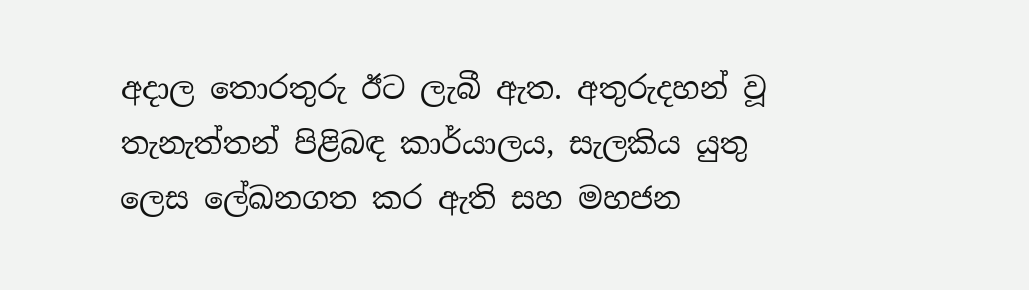අදාල තොරතුරු ඊට ලැබී ඇත. අතුරුදහන් වූ තැනැත්තන් පිළිබඳ කාර්යාලය, සැලකිය යුතු ලෙස ලේඛනගත කර ඇති සහ මහජන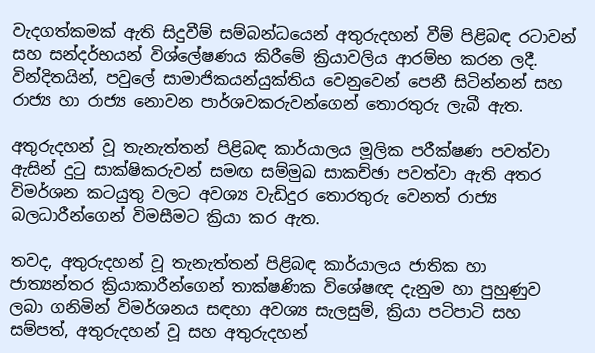වැදගත්කමක් ඇති සිදුවීම් සම්බන්ධයෙන් අතුරුදහන් වීම් පිළිබඳ රටාවන් සහ සන්දර්භයන් විශ්ලේෂණය කිරීමේ ක්‍රියාවලිය ආරම්භ කරන ලදී. වින්දිතයින්, පවුලේ සාමාජිකයන්යුක්තිය වෙනුවෙන් පෙනී සිටින්නන් සහ රාජ්‍ය හා රාජ්‍ය නොවන පාර්ශවකරුවන්ගෙන් තොරතුරු ලැබී ඇත.

අතුරුදහන් වූ තැනැත්තන් පිළිබඳ කාර්යාලය මූලික පරීක්ෂණ පවත්වා ඇසින් දුටු සාක්ෂිකරුවන් සමඟ සම්මුඛ සාකච්ඡා පවත්වා ඇති අතර විමර්ශන කටයුතු වලට අවශ්‍ය වැඩිදුර තොරතුරු වෙනත් රාජ්‍ය බලධාරීන්ගෙන් විමසීමට ක්‍රියා කර ඇත.

තවද, අතුරුදහන් වූ තැනැත්තන් පිළිබඳ කාර්යාලය ජාතික හා ජාත්‍යන්තර ක්‍රියාකාරීන්ගෙන් තාක්ෂණික විශේෂඥ දැනුම හා පුහුණුව ලබා ගනිමින් විමර්ශනය සඳහා අවශ්‍ය සැලසුම්, ක්‍රියා පටිපාටි සහ සම්පත්, අතුරුදහන් වූ සහ අතුරුදහන්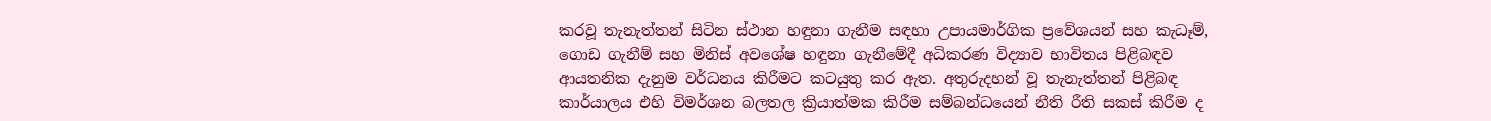කරවූ තැනැත්තන් සිටින ස්ථාන හඳුනා ගැනීම සඳහා උපායමාර්ගික ප්‍රවේශයන් සහ කැධෑම්, ගොඩ ගැනීම් සහ මිනිස් අවශේෂ හඳුනා ගැනීමේදී අධිකරණ විද්‍යාව භාවිතය පිළිබඳව ආයතනික දැනුම වර්ධනය කිරීමට කටයුතු කර ඇත. අතුරුදහන් වූ තැනැත්තන් පිළිබඳ කාර්යාලය එහි විමර්ශන බලතල ක්‍රියාත්මක කිරීම සම්බන්ධයෙන් නීති රීති සකස් කිරීම ද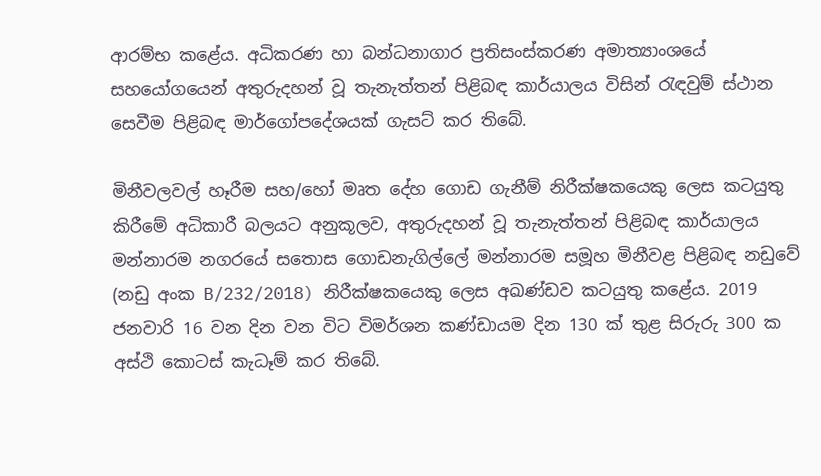ආරම්භ කළේය. අධිකරණ හා බන්ධනාගාර ප්‍රතිසංස්කරණ අමාත්‍යාංශයේ සහයෝගයෙන් අතුරුදහන් වූ තැනැත්තන් පිළිබඳ කාර්යාලය විසින් රැඳවුම් ස්ථාන සෙවීම පිළිබඳ මාර්ගෝපදේශයක් ගැසට් කර තිබේ.

මිනීවලවල් හෑරීම සහ/හෝ මෘත දේහ ගොඩ ගැනීම් නිරීක්ෂකයෙකු ලෙස කටයුතු කිරීමේ අධිකාරී බලයට අනුකූලව, අතුරුදහන් වූ තැනැත්තන් පිළිබඳ කාර්යාලය මන්නාරම නගරයේ සතොස ගොඩනැගිල්ලේ මන්නාරම සමූහ මිනීවළ පිළිබඳ නඩුවේ (නඩු අංක B/232/2018) නිරීක්ෂකයෙකු ලෙස අඛණ්ඩව කටයුතු කළේය. 2019 ජනවාරි 16 වන දින වන විට විමර්ශන කණ්ඩායම දින 130 ක් තුළ සිරුරු 300 ක අස්ථි කොටස් කැධෑම් කර තිබේ.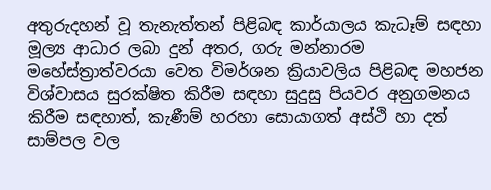අතුරුදහන් වූ තැනැත්තන් පිළිබඳ කාර්යාලය කැධෑම් සඳහා මූල්‍ය ආධාර ලබා දුන් අතර, ගරු මන්නාරම මහේස්ත්‍රාත්වරයා වෙත විමර්ශන ක්‍රියාවලිය පිළිබඳ මහජන විශ්වාසය සුරක්ෂිත කිරීම සඳහා සුදුසු පියවර අනුගමනය කිරීම සඳහාත්, කැණීම් හරහා සොයාගත් අස්ථි හා දත් සාම්පල වල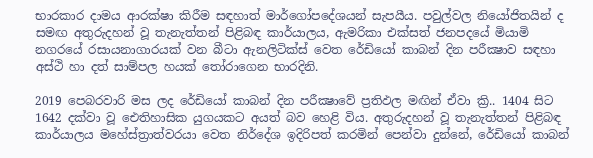භාරකාර දාමය ආරක්ෂා කිරීම සඳහාත් මාර්ගෝපදේශයන් සැපයීය. පවුල්වල නියෝජිතයින් ද සමඟ අතුරුදහන් වූ තැනැත්තන් පිළිබඳ කාර්යාලය, ඇමරිකා එක්සත් ජනපදයේ මියාමි නගරයේ රසායනාගාරයක් වන බීටා ඇනලිටික්ස් වෙත රේඩියෝ කාබන් දින පරීක්‍ෂාව සඳහා අස්ථි හා දත් සාම්පල හයක් තෝරාගෙන භාරදිනි.

2019 පෙබරවාරි මස ලද රේඩියෝ කාබන් දින පරීක්‍ෂාවේ ප්‍රතිඵල මඟින් ඒවා ක්‍රි.. 1404 සිට 1642 දක්වා වූ ඓතිහාසික යුගයකට අයත් බව හෙළි විය. අතුරුදහන් වූ තැනැත්තන් පිළිබඳ කාර්යාලය මහේස්ත්‍රාත්වරයා වෙත නිර්දේශ ඉදිරිපත් කරමින් පෙන්වා දුන්නේ, රේඩියෝ කාබන්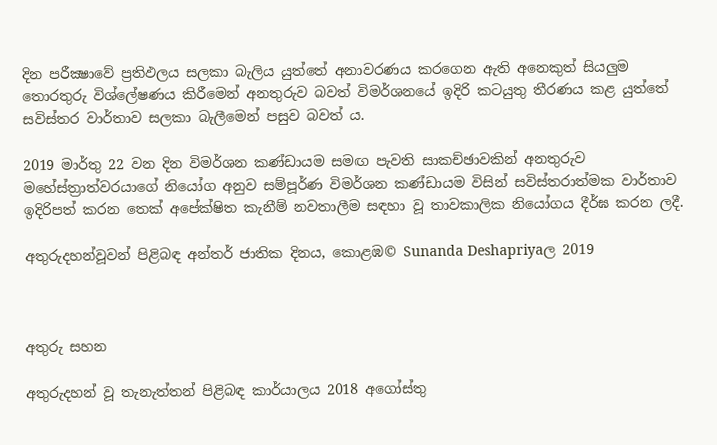දින පරීක්‍ෂාවේ ප්‍රතිඵලය සලකා බැලිය යුත්තේ අනාවරණය කරගෙන ඇති අනෙකුත් සියලුම තොරතුරු විශ්ලේෂණය කිරීමෙන් අනතුරුව බවත් විමර්ශනයේ ඉදිරි කටයුතු තීරණය කළ යුත්තේ සවිස්තර වාර්තාව සලකා බැලීමෙන් පසුව බවත් ය.

2019 මාර්තු 22 වන දින විමර්ශන කණ්ඩායම සමඟ පැවති සාකච්ඡාවකින් අනතුරුව මහේස්ත්‍රාත්වරයාගේ නියෝග අනුව සම්පූර්ණ විමර්ශන කණ්ඩායම විසින් සවිස්තරාත්මක වාර්තාව ඉදිරිපත් කරන තෙක් අපේක්ෂිත කැනීම් නවතාලීම සඳහා වූ තාවකාලික නියෝගය දීර්ඝ කරන ලදී.

අතුරුදහන්වූවන් පිළිබඳ අන්තර් ජාතික දිනය, කොළඹ© Sunanda Deshapriyaල 2019



අතුරු සහන

අතුරුදහන් වූ තැනැත්තන් පිළිබඳ කාර්යාලය 2018 අගෝස්තු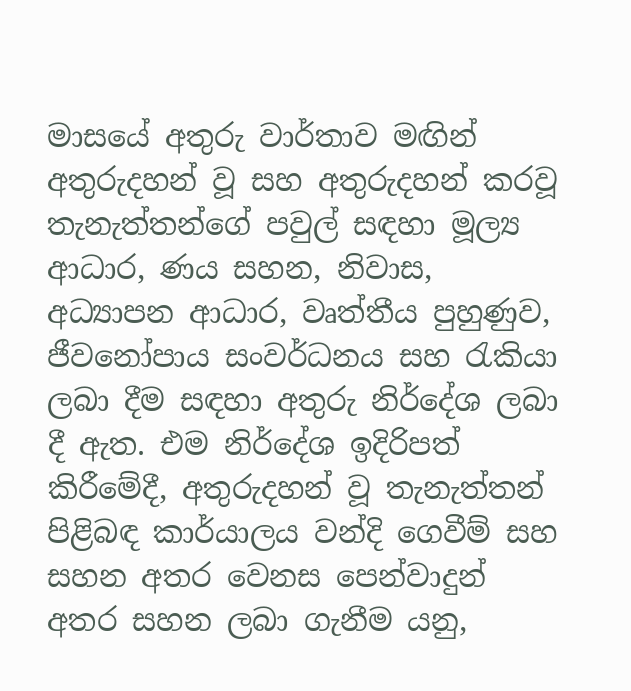මාසයේ අතුරු වාර්තාව මඟින් අතුරුදහන් වූ සහ අතුරුදහන් කරවූ තැනැත්තන්ගේ පවුල් සඳහා මූල්‍ය ආධාර, ණය සහන, නිවාස, අධ්‍යාපන ආධාර, වෘත්තීය පුහුණුව, ජීවනෝපාය සංවර්ධනය සහ රැකියා ලබා දීම සඳහා අතුරු නිර්දේශ ලබා දී ඇත. එම නිර්දේශ ඉදිරිපත් කිරීමේදී, අතුරුදහන් වූ තැනැත්තන් පිළිබඳ කාර්යාලය වන්දි ගෙවීම් සහ සහන අතර වෙනස පෙන්වාදුන් අතර සහන ලබා ගැනීම යනු,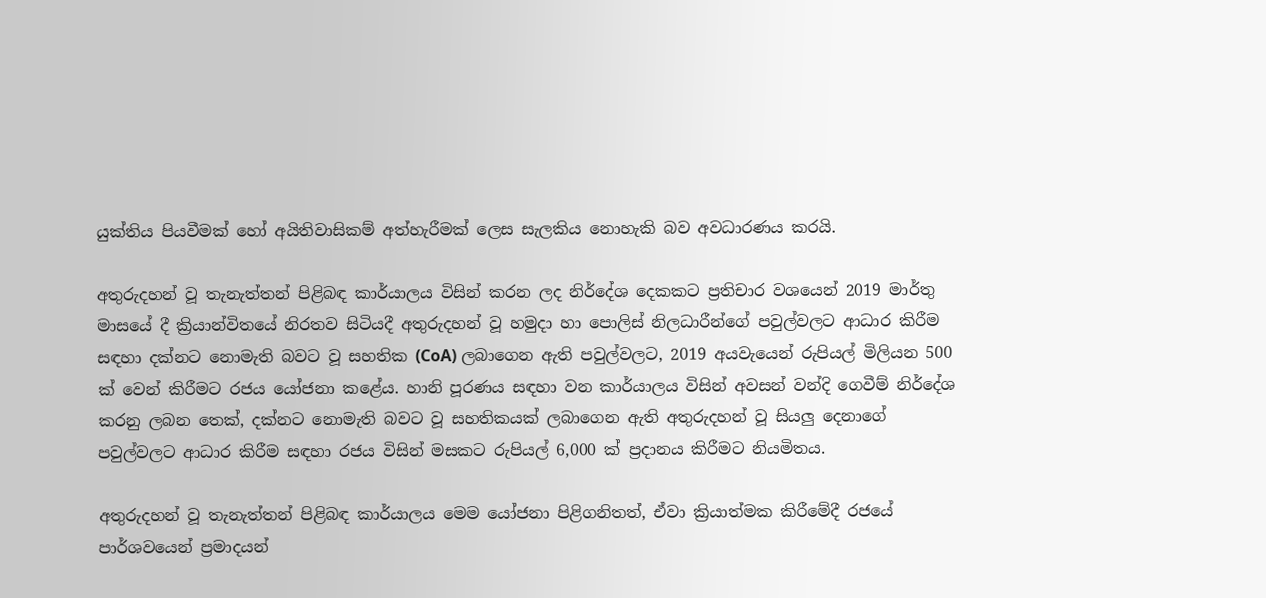යුක්තිය පියවීමක් හෝ අයිතිවාසිකම් අත්හැරීමක් ලෙස සැලකිය නොහැකි බව අවධාරණය කරයි.

අතුරුදහන් වූ තැනැත්තන් පිළිබඳ කාර්යාලය විසින් කරන ලද නිර්දේශ දෙකකට ප්‍රතිචාර වශයෙන් 2019 මාර්තු මාසයේ දී ක්‍රියාන්විතයේ නිරතව සිටියදී අතුරුදහන් වූ හමුදා හා පොලිස් නිලධාරීන්ගේ පවුල්වලට ආධාර කිරීම සඳහා දක්නට නොමැති බවට වූ සහතික (CoA) ලබාගෙන ඇති පවුල්වලට, 2019 අයවැයෙන් රුපියල් මිලියන 500 ක් වෙන් කිරීමට රජය යෝජනා කළේය. හානි පූරණය සඳහා වන කාර්යාලය විසින් අවසන් වන්දි ගෙවීම් නිර්දේශ කරනු ලබන තෙක්, දක්නට නොමැති බවට වූ සහතිකයක් ලබාගෙන ඇති අතුරුදහන් වූ සියලු දෙනාගේ පවුල්වලට ආධාර කිරීම සඳහා රජය විසින් මසකට රුපියල් 6,000 ක් ප්‍රදානය කිරීමට නියමිතය.

අතුරුදහන් වූ තැනැත්තන් පිළිබඳ කාර්යාලය මෙම යෝජනා පිළිගනිතත්, ඒවා ක්‍රියාත්මක කිරීමේදී රජයේ පාර්ශවයෙන් ප්‍රමාදයන්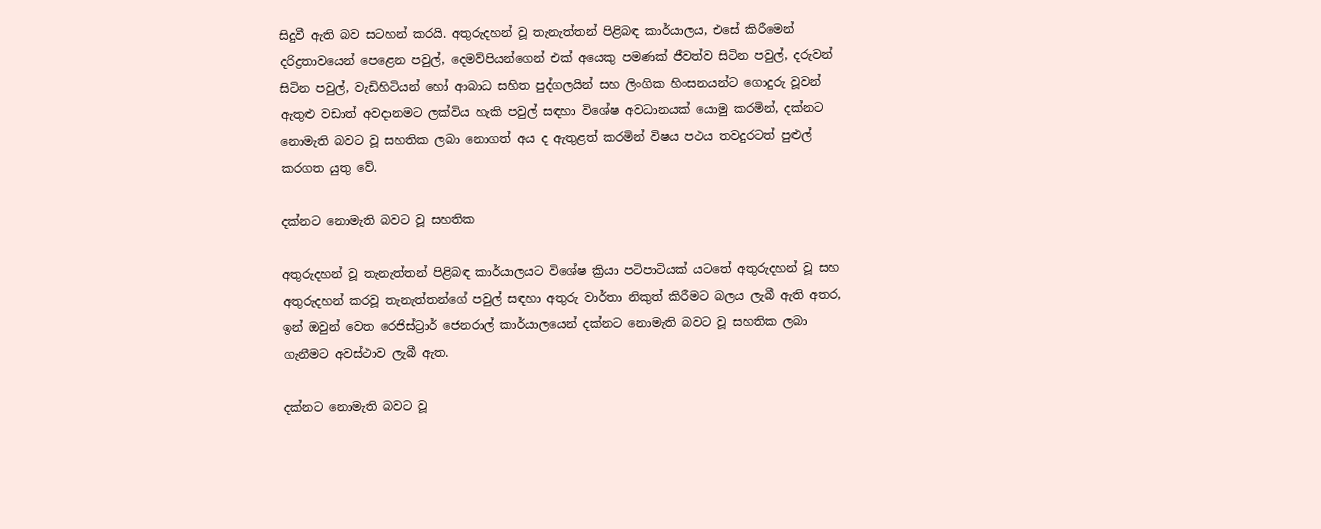සිදුවී ඇති බව සටහන් කරයි. අතුරුදහන් වූ තැනැත්තන් පිළිබඳ කාර්යාලය, එසේ කිරීමෙන් දරිද්‍රතාවයෙන් පෙළෙන පවුල්, දෙමව්පියන්ගෙන් එක් අයෙකු පමණක් ජීවත්ව සිටින පවුල්, දරුවන් සිටින පවුල්, වැඩිහිටියන් හෝ ආබාධ සහිත පුද්ගලයින් සහ ලිංගික හිංසනයන්ට ගොදුරු වූවන් ඇතුළු වඩාත් අවදානමට ලක්විය හැකි පවුල් සඳහා විශේෂ අවධානයක් යොමු කරමින්, දක්නට නොමැති බවට වූ සහතික ලබා නොගත් අය ද ඇතුළත් කරමින් විෂය පථය තවදුරටත් පුළුල් කරගත යුතු වේ.

දක්නට නොමැති බවට වූ සහතික

අතුරුදහන් වූ තැනැත්තන් පිළිබඳ කාර්යාලයට විශේෂ ක්‍රියා පටිපාටියක් යටතේ අතුරුදහන් වූ සහ අතුරුදහන් කරවූ තැනැත්තන්ගේ පවුල් සඳහා අතුරු වාර්තා නිකුත් කිරීමට බලය ලැබී ඇති අතර, ඉන් ඔවුන් වෙත රෙජිස්ට්‍රාර් ජෙනරාල් කාර්යාලයෙන් දක්නට නොමැති බවට වූ සහතික ලබා ගැනීමට අවස්ථාව ලැබී ඇත.

දක්නට නොමැති බවට වූ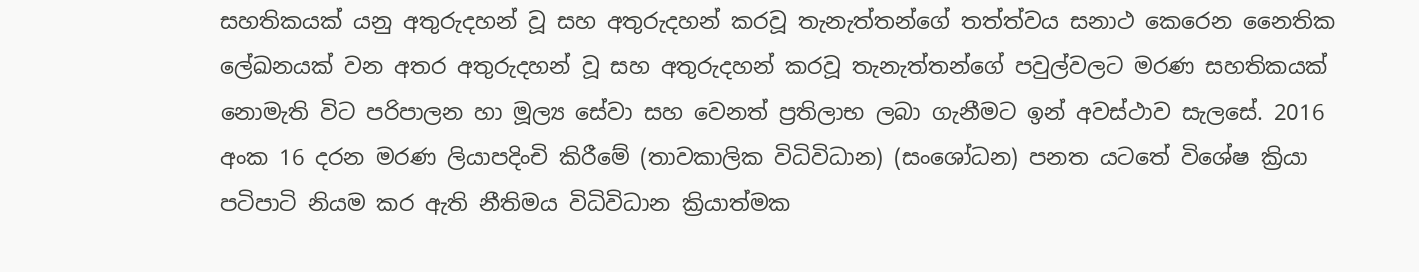සහතිකයක් යනු අතුරුදහන් වූ සහ අතුරුදහන් කරවූ තැනැත්තන්ගේ තත්ත්වය සනාථ කෙරෙන නෛතික ලේඛනයක් වන අතර අතුරුදහන් වූ සහ අතුරුදහන් කරවූ තැනැත්තන්ගේ පවුල්වලට මරණ සහතිකයක් නොමැති විට පරිපාලන හා මූල්‍ය සේවා සහ වෙනත් ප්‍රතිලාභ ලබා ගැනීමට ඉන් අවස්ථාව සැලසේ. 2016 අංක 16 දරන මරණ ලියාපදිංචි කිරීමේ (තාවකාලික විධිවිධාන) (සංශෝධන) පනත යටතේ විශේෂ ක්‍රියා පටිපාටි නියම කර ඇති නීතිමය විධිවිධාන ක්‍රියාත්මක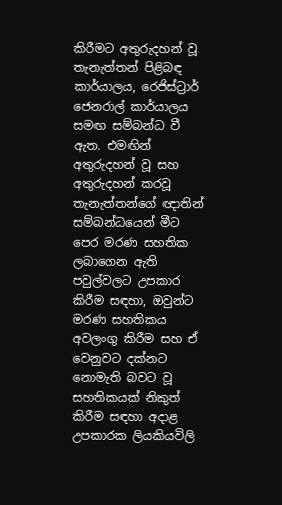කිරීමට අතුරුදහන් වූ තැනැත්තන් පිළිබඳ කාර්යාලය, රෙජිස්ට්‍රාර් ජෙනරාල් කාර්යාලය සමඟ සම්බන්ධ වී ඇත. එමඟින් අතුරුදහන් වූ සහ අතුරුදහන් කරවූ තැනැත්තන්ගේ ඥාතින් සම්බන්ධයෙන් මීට පෙර මරණ සහතික ලබාගෙන ඇති පවුල්වලට උපකාර කිරීම සඳහා, ඔවුන්ට මරණ සහතිකය අවලංගු කිරීම සහ ඒ වෙනුවට දක්නට නොමැති බවට වූ සහතිකයක් නිකුත් කිරීම සඳහා අදාළ උපකාරක ලියකියවිලි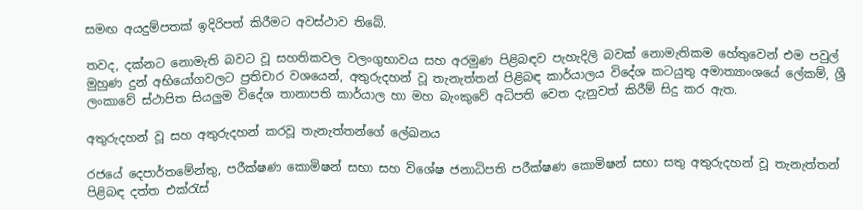සමඟ අයදුම්පතක් ඉදිරිපත් කිරීමට අවස්ථාව තිබේ.

තවද, දක්නට නොමැති බවට වූ සහතිකවල වලංගුභාවය සහ අරමුණ පිළිබඳව පැහැදිලි බවක් නොමැතිකම හේතුවෙන් එම පවුල් මුහුණ දුන් අභියෝගවලට ප්‍රතිචාර වශයෙන්, අතුරුදහන් වූ තැනැත්තන් පිළිබඳ කාර්යාලය විදේශ කටයුතු අමාත්‍යාංශයේ ලේකම්, ශ්‍රී ලංකාවේ ස්ථාපිත සියලුම විදේශ තානාපති කාර්යාල හා මහ බැංකුවේ අධිපති වෙත දැනුවත් කිරීම් සිදු කර ඇත.

අතුරුදහන් වූ සහ අතුරුදහන් කරවූ තැනැත්තන්ගේ ලේඛනය

රජයේ දෙපාර්තමේන්තු, පරීක්ෂණ කොමිෂන් සභා සහ විශේෂ ජනාධිපති පරීක්ෂණ කොමිෂන් සභා සතු අතුරුදහන් වූ තැනැත්තන් පිළිබඳ දත්ත එක්රැස්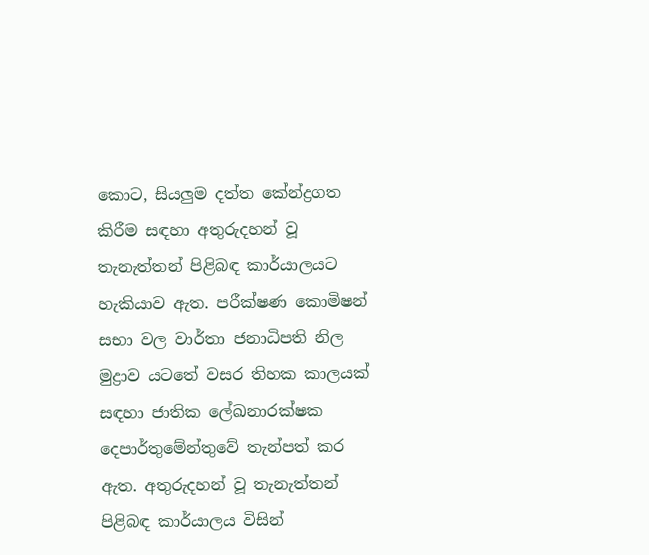කොට, සියලුම දත්ත කේන්ද්‍රගත කිරීම සඳහා අතුරුදහන් වූ තැනැත්තන් පිළිබඳ කාර්යාලයට හැකියාව ඇත. පරීක්ෂණ කොමිෂන් සභා වල වාර්තා ජනාධිපති නිල මුද්‍රාව යටතේ වසර තිහක කාලයක් සඳහා ජාතික ලේඛනාරක්ෂක දෙපාර්තුමේන්තුවේ තැන්පත් කර ඇත. අතුරුදහන් වූ තැනැත්තන් පිළිබඳ කාර්යාලය විසින්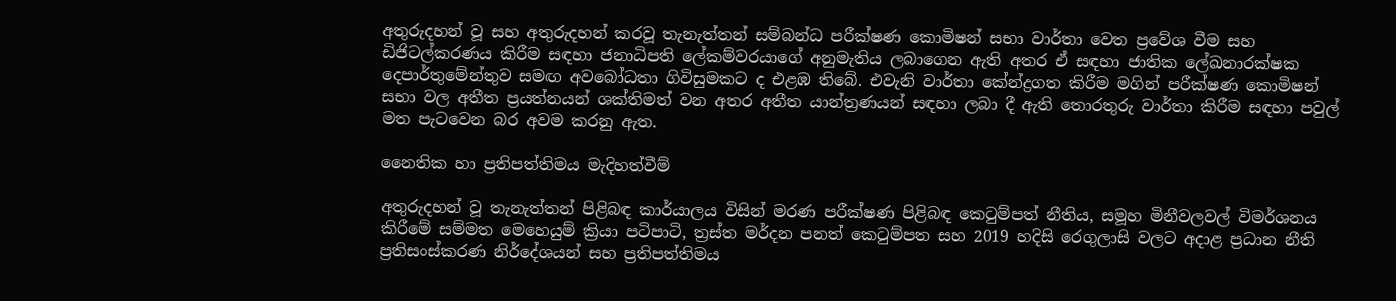අතුරුදහන් වූ සහ අතුරුදහන් කරවූ තැනැත්තන් සම්බන්ධ පරීක්ෂණ කොමිෂන් සභා වාර්තා වෙත ප්‍රවේශ වීම සහ ඩිජිටල්කරණය කිරීම සඳහා ජනාධිපති ලේකම්වරයාගේ අනුමැතිය ලබාගෙන ඇති අතර ඒ සඳහා ජාතික ලේඛනාරක්ෂක දෙපාර්තුමේන්තුව සමඟ අවබෝධතා ගිවිසුමකට ද එළඹ තිබේ. එවැනි වාර්තා කේන්ද්‍රගත කිරීම මගින් පරීක්ෂණ කොමිෂන් සභා වල අතීත ප්‍රයත්නයන් ශක්තිමත් වන අතර අතීත යාන්ත්‍රණයන් සඳහා ලබා දී ඇති තොරතුරු වාර්තා කිරීම සඳහා පවුල් මත පැටවෙන බර අවම කරනු ඇත.

නෛතික හා ප්‍රතිපත්තිමය මැදිහත්වීම්

අතුරුදහන් වූ තැනැත්තන් පිළිබඳ කාර්යාලය විසින් මරණ පරීක්ෂණ පිළිබඳ කෙටුම්පත් නීතිය, සමූහ මිනීවලවල් විමර්ශනය කිරීමේ සම්මත මෙහෙයුම් ක්‍රියා පටිපාටි, ත්‍රස්ත මර්දන පනත් කෙටුම්පත සහ 2019 හදිසි රෙගුලාසි වලට අදාළ ප්‍රධාන නීති ප්‍රතිසංස්කරණ නිර්දේශයන් සහ ප්‍රතිපත්තිමය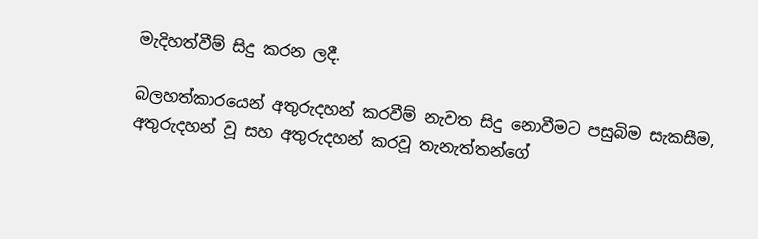මැදිහත්වීම් සිදු කරන ලදී.

බලහත්කාරයෙන් අතුරුදහන් කරවීම් නැවත සිදු නොවීමට පසුබිම සැකසීම, අතුරුදහන් වූ සහ අතුරුදහන් කරවූ තැනැත්තන්ගේ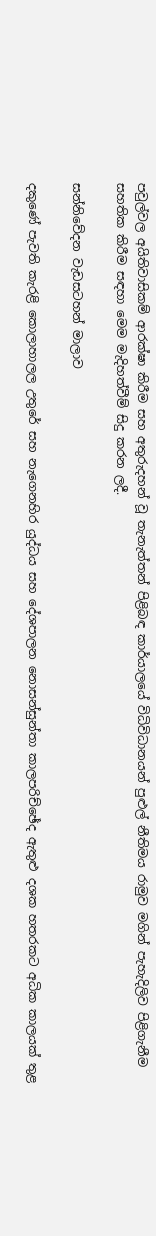පවුල්වල අයිතිවාසිකම් ආරක්ෂා කිරීම සහ අතුරුදහන් වූ තැනැත්තන් පිළිබඳ කාර්යාලයේ විධිවිධානයන් පුළුල් නීතිමය රාමුව මගින් පැහැදිලිව පිළිගැනීම සහතික කිරීම සඳහා මෙම මැදිහත්වීම් සිදු කරන ලදී.

සන්නිවේදන වැඩසටහන් මාලාව

දකුණේ පැවති කැරළි කොලාහාලල උතුරේ සහ නැගෙනහිර යුද්ධය සහ දේශපාලන නොසන්සුන්තා කාලපරිච්ඡේද ඇතුළු දශක හතරකට අධික කාලයක් තුළ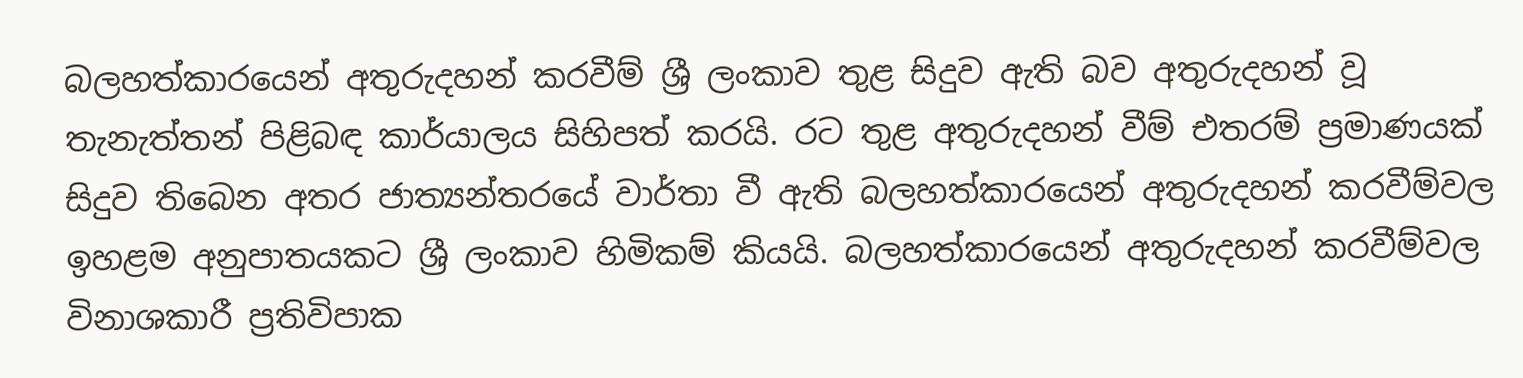බලහත්කාරයෙන් අතුරුදහන් කරවීම් ශ්‍රී ලංකාව තුළ සිදුව ඇති බව අතුරුදහන් වූ තැනැත්තන් පිළිබඳ කාර්යාලය සිහිපත් කරයි. රට තුළ අතුරුදහන් වීම් එතරම් ප්‍රමාණයක් සිදුව තිබෙන අතර ජාත්‍යන්තරයේ වාර්තා වී ඇති බලහත්කාරයෙන් අතුරුදහන් කරවීම්වල ඉහළම අනුපාතයකට ශ්‍රී ලංකාව හිමිකම් කියයි. බලහත්කාරයෙන් අතුරුදහන් කරවීම්වල විනාශකාරී ප්‍රතිවිපාක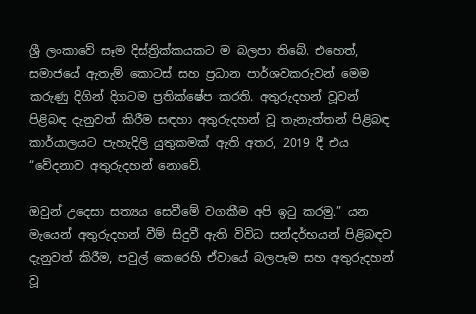ශ්‍රී ලංකාවේ සෑම දිස්ත්‍රික්කයකට ම බලපා තිබේ. එහෙත්, සමාජයේ ඇතැම් කොටස් සහ ප්‍රධාන පාර්ශවකරුවන් මෙම කරුණු දිගින් දිගටම ප්‍රතික්ෂේප කරති. අතුරුදහන් වූවන් පිළිබඳ දැනුවත් කිරීම සඳහා අතුරුදහන් වූ තැනැත්තන් පිළිබඳ කාර්යාලයට පැහැදිලි යුතුකමක් ඇති අතර, 2019 දී එය “වේදනාව අතුරුදහන් නොවේ.

ඔවුන් උදෙසා සත්‍යය සෙවීමේ වගකීම අපි ඉටු කරමු.” යන මැයෙන් අතුරුදහන් වීම් සිදුවී ඇති විවිධ සන්දර්භයන් පිළිබඳව දැනුවත් කිරීම, පවුල් කෙරෙහි ඒවායේ බලපෑම සහ අතුරුදහන් වූ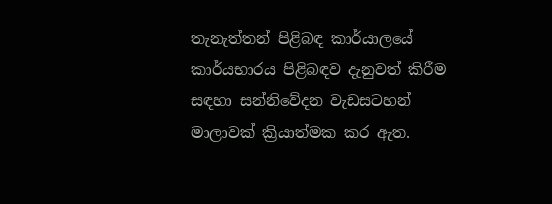තැනැත්තන් පිළිබඳ කාර්යාලයේ කාර්යභාරය පිළිබඳව දැනුවත් කිරීම සඳහා සන්නිවේදන වැඩසටහන් මාලාවක් ක්‍රියාත්මක කර ඇත.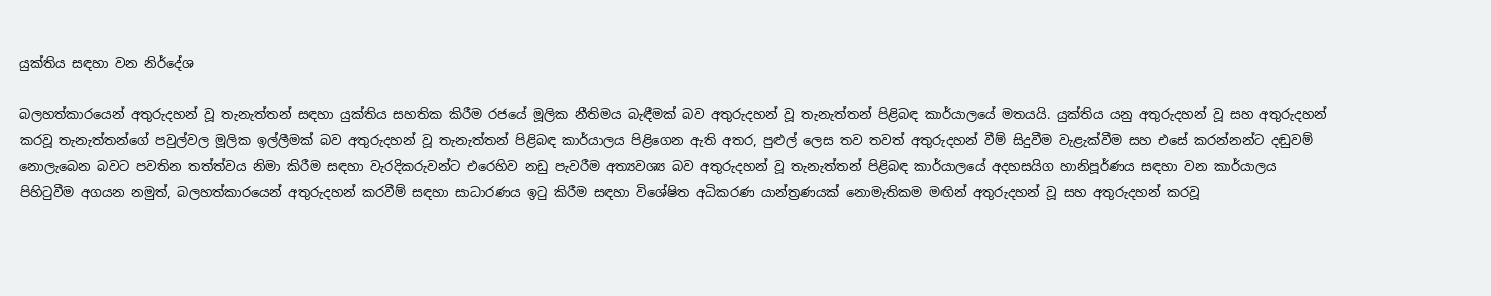යුක්තිය සඳහා වන නිර්දේශ

බලහත්කාරයෙන් අතුරුදහන් වූ තැනැත්තන් සඳහා යුක්තිය සහතික කිරීම රජයේ මූලික නීතිමය බැඳීමක් බව අතුරුදහන් වූ තැනැත්තන් පිළිබඳ කාර්යාලයේ මතයයි. යුක්තිය යනු අතුරුදහන් වූ සහ අතුරුදහන් කරවූ තැනැත්තන්ගේ පවුල්වල මූලික ඉල්ලීමක් බව අතුරුදහන් වූ තැනැත්තන් පිළිබඳ කාර්යාලය පිළිගෙන ඇති අතර, පුළුල් ලෙස තව තවත් අතුරුදහන් වීම් සිදුවීම වැළැක්වීම සහ එසේ කරන්නන්ට දඬුවම් නොලැබෙන බවට පවතින තත්ත්වය නිමා කිරීම සඳහා වැරදිකරුවන්ට එරෙහිව නඩු පැවරීම අත්‍යවශ්‍ය බව අතුරුදහන් වූ තැනැත්තන් පිළිබඳ කාර්යාලයේ අදහසයිග හානිපූර්ණය සඳහා වන කාර්යාලය පිහිටුවීම අගයන නමුත්, බලහත්කාරයෙන් අතුරුදහන් කරවීම් සඳහා සාධාරණය ඉටු කිරීම සඳහා විශේෂිත අධිකරණ යාන්ත්‍රණයක් නොමැතිකම මඟින් අතුරුදහන් වූ සහ අතුරුදහන් කරවූ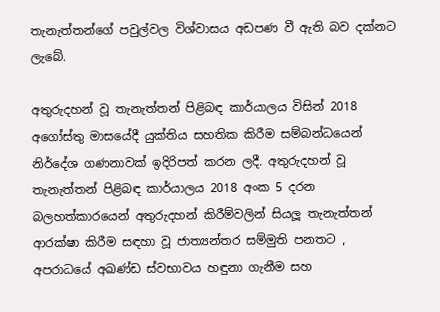තැනැත්තන්ගේ පවුල්වල විශ්වාසය අඩපණ වී ඇති බව දක්නට ලැබේ.

අතුරුදහන් වූ තැනැත්තන් පිළිබඳ කාර්යාලය විසින් 2018 අගෝස්තු මාසයේදී යුක්තිය සහතික කිරීම සම්බන්ධයෙන් නිර්දේශ ගණනාවක් ඉදිරිපත් කරන ලදී. අතුරුදහන් වූ තැනැත්තන් පිළිබඳ කාර්යාලය 2018 අංක 5 දරන බලහත්කාරයෙන් අතුරුදහන් කිරීම්වලින් සියලූ තැනැත්තන් ආරක්ෂා කිරීම සඳහා වූ ජාත්‍යන්තර සම්මුති පනතට , අපරාධයේ අඛණ්ඩ ස්වභාවය හඳුනා ගැනීම සහ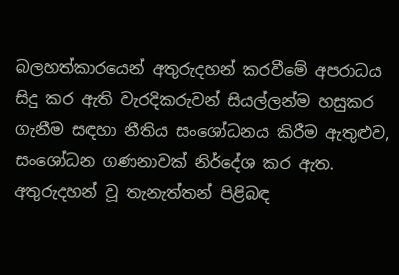බලහත්කාරයෙන් අතුරුදහන් කරවීමේ අපරාධය සිදු කර ඇති වැරදිකරුවන් සියල්ලන්ම හසුකර ගැනීම සඳහා නීතිය සංශෝධනය කිරීම ඇතුළුව, සංශෝධන ගණනාවක් නිර්දේශ කර ඇත. අතුරුදහන් වූ තැනැත්තන් පිළිබඳ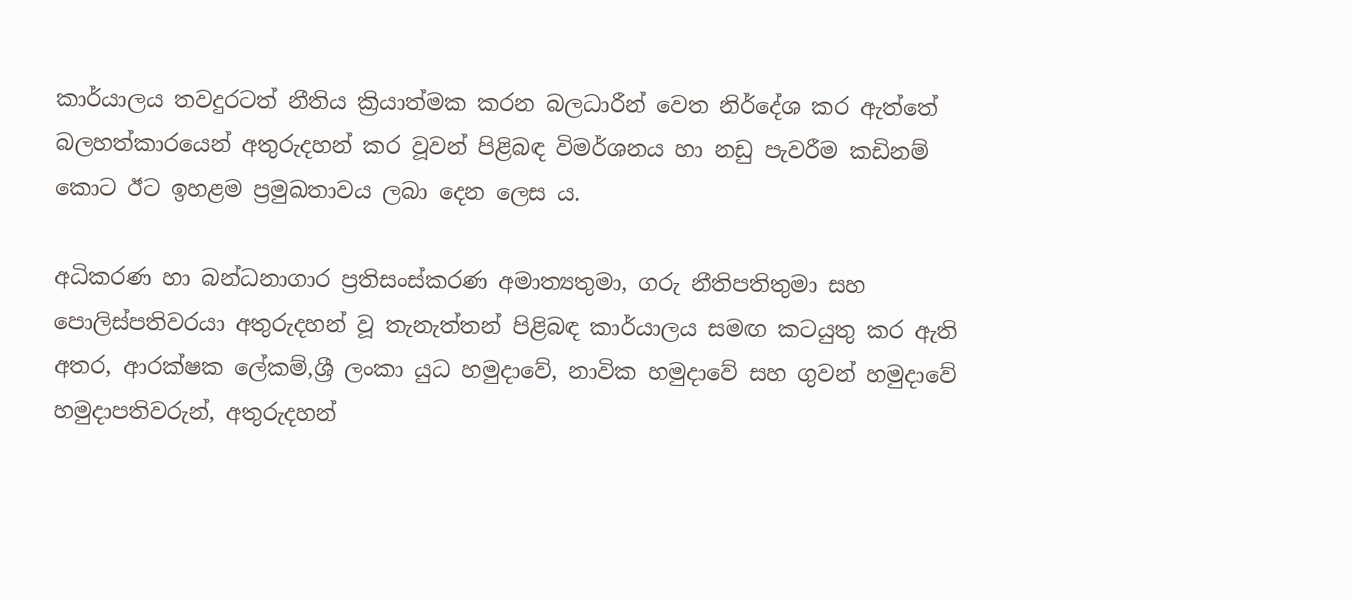කාර්යාලය තවදුරටත් නීතිය ක්‍රියාත්මක කරන බලධාරීන් වෙත නිර්දේශ කර ඇත්තේ බලහත්කාරයෙන් අතුරුදහන් කර වූවන් පිළිබඳ විමර්ශනය හා නඩු පැවරීම කඩිනම් කොට ඊට ඉහළම ප්‍රමුඛතාවය ලබා දෙන ලෙස ය.

අධිකරණ හා බන්ධනාගාර ප්‍රතිසංස්කරණ අමාත්‍යතුමා, ගරු නීතිපතිතුමා සහ පොලිස්පතිවරයා අතුරුදහන් වූ තැනැත්තන් පිළිබඳ කාර්යාලය සමඟ කටයුතු කර ඇති අතර, ආරක්ෂක ලේකම්,ශ්‍රී ලංකා යුධ හමුදාවේ, නාවික හමුදාවේ සහ ගුවන් හමුදාවේ හමුදාපතිවරුන්, අතුරුදහන්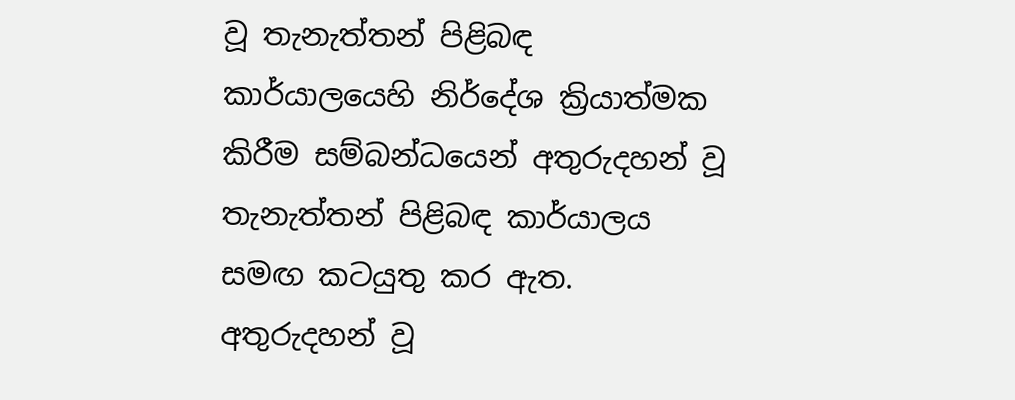වූ තැනැත්තන් පිළිබඳ කාර්යාලයෙහි නිර්දේශ ක්‍රියාත්මක කිරීම සම්බන්ධයෙන් අතුරුදහන් වූ තැනැත්තන් පිළිබඳ කාර්යාලය සමඟ කටයුතු කර ඇත. අතුරුදහන් වූ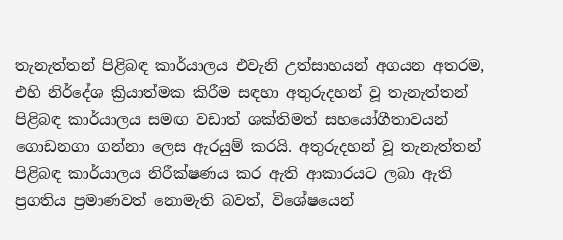තැනැත්තන් පිළිබඳ කාර්යාලය එවැනි උත්සාහයන් අගයන අතරම, එහි නිර්දේශ ක්‍රියාත්මක කිරීම සඳහා අතුරුදහන් වූ තැනැත්තන් පිළිබඳ කාර්යාලය සමඟ වඩාත් ශක්තිමත් සහයෝගීතාවයන් ගොඩනගා ගන්නා ලෙස ඇරයුම් කරයි. අතුරුදහන් වූ තැනැත්තන් පිළිබඳ කාර්යාලය නිරීක්ෂණය කර ඇති ආකාරයට ලබා ඇති ප්‍රගතිය ප්‍රමාණවත් නොමැති බවත්, විශේෂයෙන්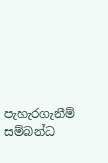පැහැරගැනීම් සම්බන්ධ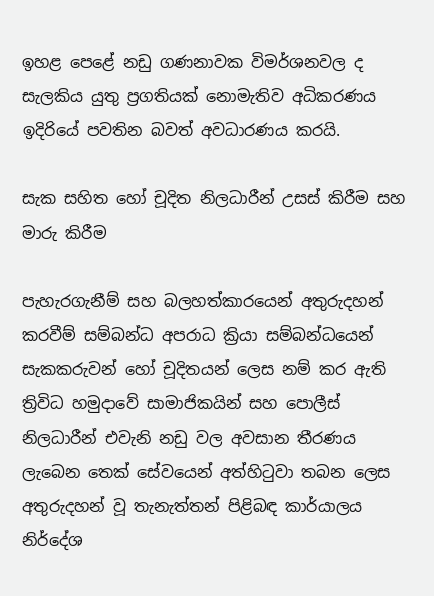ඉහළ පෙළේ නඩු ගණනාවක විමර්ශනවල ද සැලකිය යුතු ප්‍රගතියක් නොමැතිව අධිකරණය ඉදිරියේ පවතින බවත් අවධාරණය කරයි.

සැක සහිත හෝ චූදිත නිලධාරීන් උසස් කිරීම සහ මාරු කිරීම

පැහැරගැනීම් සහ බලහත්කාරයෙන් අතුරුදහන් කරවීම් සම්බන්ධ අපරාධ ක්‍රියා සම්බන්ධයෙන් සැකකරුවන් හෝ චූදිතයන් ලෙස නම් කර ඇති ත්‍රිවිධ හමුදාවේ සාමාජිකයින් සහ පොලීස් නිලධාරීන් එවැනි නඩු වල අවසාන තීරණය ලැබෙන තෙක් සේවයෙන් අත්හිටුවා තබන ලෙස අතුරුදහන් වූ තැනැත්තන් පිළිබඳ කාර්යාලය නිර්දේශ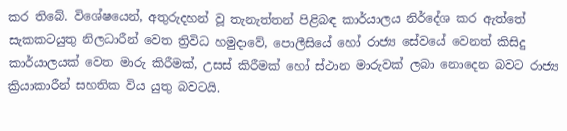කර තිබේ. විශේෂයෙන්, අතුරුදහන් වූ තැනැත්තන් පිළිබඳ කාර්යාලය නිර්දේශ කර ඇත්තේ සැකකටයුතු නිලධාරීන් වෙත ත්‍රිවිධ හමුදාවේ, පොලීසියේ හෝ රාජ්‍ය සේවයේ වෙනත් කිසිදු කාර්යාලයක් වෙත මාරු කිරීමක්, උසස් කිරීමක් හෝ ස්ථාන මාරුවක් ලබා නොදෙන බවට රාජ්‍ය ක්‍රියාකාරීන් සහතික විය යුතු බවටයි.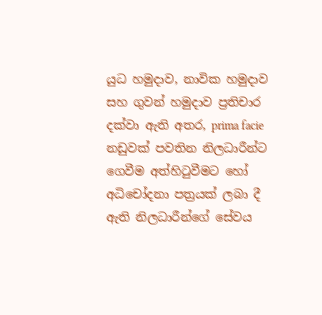යුධ හමුදාව, නාවික හමුදාව සහ ගුවන් හමුදාව ප්‍රතිචාර දක්වා ඇති අතර, prima facie නඩුවක් පවතින නිලධාරීන්ට ගෙවීම අත්හිටුවීමට හෝ අධිචෝදනා පත්‍රයක් ලබා දී ඇති නිලධාරීන්ගේ සේවය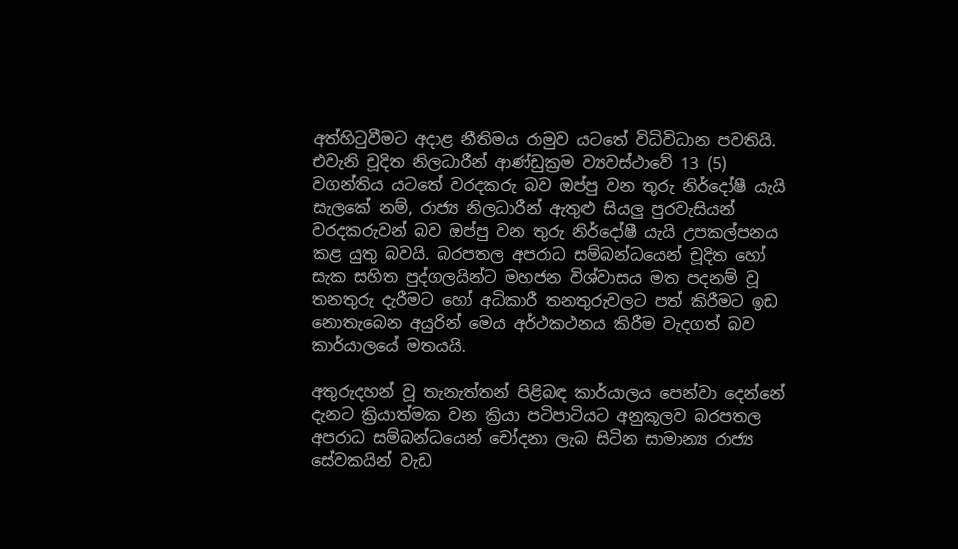අත්හිටුවීමට අදාළ නීතිමය රාමුව යටතේ විධිවිධාන පවතියි. එවැනි චූදිත නිලධාරීන් ආණ්ඩුක්‍රම ව්‍යවස්ථාවේ 13 (5) වගන්තිය යටතේ වරදකරු බව ඔප්පු වන තුරු නිර්දෝෂී යැයි සැලකේ නම්, රාජ්‍ය නිලධාරීන් ඇතුළු සියලු පුරවැසියන් වරදකරුවන් බව ඔප්පු වන තුරු නිර්දෝෂී යැයි උපකල්පනය කළ යුතු බවයි. බරපතල අපරාධ සම්බන්ධයෙන් චූදිත හෝ සැක සහිත පුද්ගලයින්ට මහජන විශ්වාසය මත පදනම් වූ තනතුරු දැරීමට හෝ අධිකාරී තනතුරුවලට පත් කිරීමට ඉඩ නොතැබෙන අයුරින් මෙය අර්ථකථනය කිරීම වැදගත් බව කාර්යාලයේ මතයයි.

අතුරුදහන් වූ තැනැත්තන් පිළිබඳ කාර්යාලය පෙන්වා දෙන්නේ දැනට ක්‍රියාත්මක වන ක්‍රියා පටිපාටියට අනුකූලව බරපතල අපරාධ සම්බන්ධයෙන් චෝදනා ලැබ සිටින සාමාන්‍ය රාජ්‍ය සේවකයින් වැඩ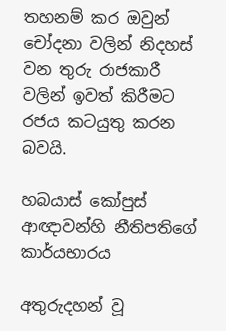තහනම් කර ඔවුන් චෝදනා වලින් නිදහස් වන තුරු රාජකාරී වලින් ඉවත් කිරීමට රජය කටයුතු කරන බවයි.

හබයාස් කෝපුස් ආඥාවන්හි නීතිපතිගේ කාර්යභාරය

අතුරුදහන් වූ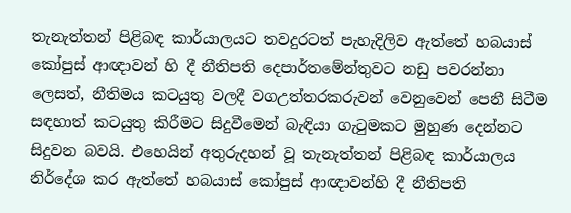තැනැත්තන් පිළිබඳ කාර්යාලයට තවදුරටත් පැහැදිලිව ඇත්තේ හබයාස් කෝපුස් ආඥාවන් හි දී නීතිපති දෙපාර්තමේන්තුවට නඩු පවරන්නා ලෙසත්, නීතිමය කටයුතු වලදී වගඋත්තරකරුවන් වෙනුවෙන් පෙනී සිටීම සඳහාත් කටයුතු කිරීමට සිදුවීමෙන් බැඳියා ගැටුමකට මුහුණ දෙන්නට සිදුවන බවයි. එහෙයින් අතුරුදහන් වූ තැනැත්තන් පිළිබඳ කාර්යාලය නිර්දේශ කර ඇත්තේ හබයාස් කෝපුස් ආඥාවන්හි දී නීතිපති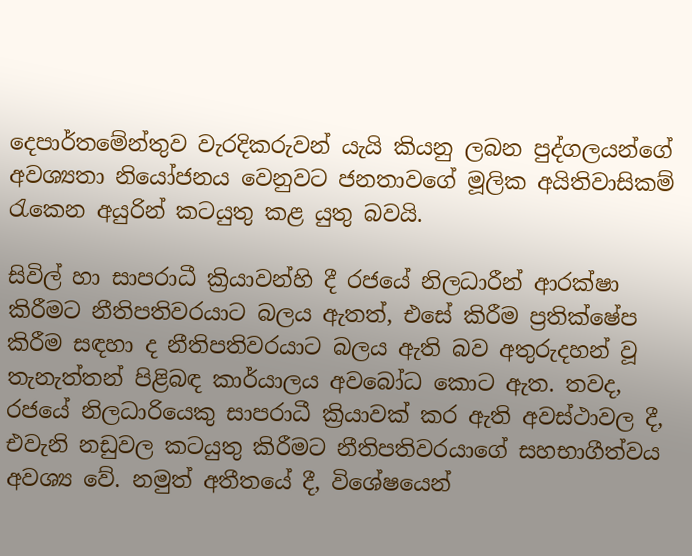දෙපාර්තමේන්තුව වැරදිකරුවන් යැයි කියනු ලබන පුද්ගලයන්ගේ අවශ්‍යතා නියෝජනය වෙනුවට ජනතාවගේ මූලික අයිතිවාසිකම් රැකෙන අයුරින් කටයුතු කළ යුතු බවයි.

සිවිල් හා සාපරාධී ක්‍රියාවන්හි දී රජයේ නිලධාරීන් ආරක්ෂා කිරීමට නීතිපතිවරයාට බලය ඇතත්, එසේ කිරීම ප්‍රතික්ෂේප කිරීම සඳහා ද නීතිපතිවරයාට බලය ඇති බව අතුරුදහන් වූ තැනැත්තන් පිළිබඳ කාර්යාලය අවබෝධ කොට ඇත. තවද, රජයේ නිලධාරියෙකු සාපරාධී ක්‍රියාවක් කර ඇති අවස්ථාවල දී, එවැනි නඩුවල කටයුතු කිරීමට නීතිපතිවරයාගේ සහභාගීත්වය අවශ්‍ය වේ. නමුත් අතීතයේ දී, විශේෂයෙන්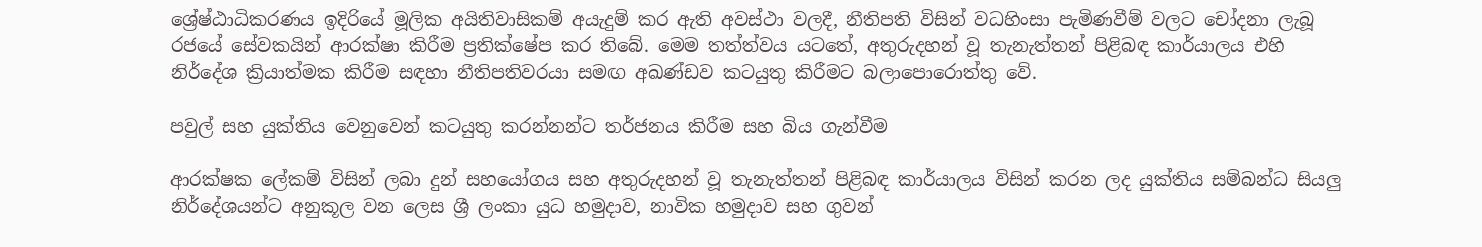ශ්‍රේෂ්ඨාධිකරණය ඉදිරියේ මූලික අයිතිවාසිකම් අයැදුම් කර ඇති අවස්ථා වලදී, නීතිපති විසින් වධහිංසා පැමිණවීම් වලට චෝදනා ලැබූ රජයේ සේවකයින් ආරක්ෂා කිරීම ප්‍රතික්ෂේප කර තිබේ. මෙම තත්ත්වය යටතේ, අතුරුදහන් වූ තැනැත්තන් පිළිබඳ කාර්යාලය එහි නිර්දේශ ක්‍රියාත්මක කිරීම සඳහා නීතිපතිවරයා සමඟ අඛණ්ඩව කටයුතු කිරීමට බලාපොරොත්තු වේ.

පවුල් සහ යුක්තිය වෙනුවෙන් කටයුතු කරන්නන්ට තර්ජනය කිරීම සහ බිය ගැන්වීම

ආරක්ෂක ලේකම් විසින් ලබා දුන් සහයෝගය සහ අතුරුදහන් වූ තැනැත්තන් පිළිබඳ කාර්යාලය විසින් කරන ලද යුක්තිය සම්බන්ධ සියලු නිර්දේශයන්ට අනුකූල වන ලෙස ශ්‍රී ලංකා යුධ හමුදාව, නාවික හමුදාව සහ ගුවන්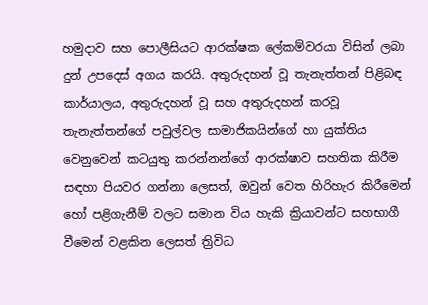හමුදාව සහ පොලීසියට ආරක්ෂක ලේකම්වරයා විසින් ලබා දුන් උපදෙස් අගය කරයි. අතුරුදහන් වූ තැනැත්තන් පිළිබඳ කාර්යාලය, අතුරුදහන් වූ සහ අතුරුදහන් කරවූ තැනැත්තන්ගේ පවුල්වල සාමාජිකයින්ගේ හා යුක්තිය වෙනුවෙන් කටයුතු කරන්නන්ගේ ආරක්ෂාව සහතික කිරීම සඳහා පියවර ගන්නා ලෙසත්, ඔවුන් වෙත හිරිහැර කිරීමෙන් හෝ පළිගැනීම් වලට සමාන විය හැකි ක්‍රියාවන්ට සහභාගී වීමෙන් වළකින ලෙසත් ත්‍රිවිධ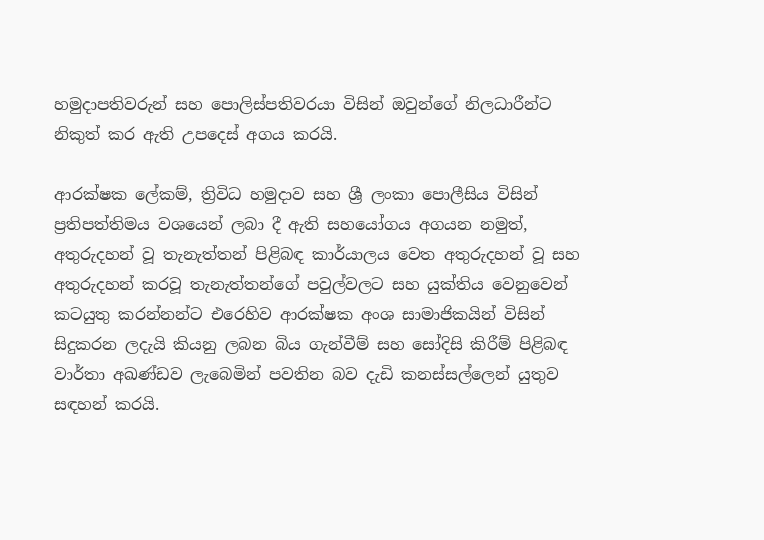හමුදාපතිවරුන් සහ පොලිස්පතිවරයා විසින් ඔවුන්ගේ නිලධාරීන්ට නිකුත් කර ඇති උපදෙස් අගය කරයි.

ආරක්ෂක ලේකම්, ත්‍රිවිධ හමුදාව සහ ශ්‍රී ලංකා පොලීසිය විසින් ප්‍රතිපත්තිමය වශයෙන් ලබා දී ඇති සහයෝගය අගයන නමුත්, අතුරුදහන් වූ තැනැත්තන් පිළිබඳ කාර්යාලය වෙත අතුරුදහන් වූ සහ අතුරුදහන් කරවූ තැනැත්තන්ගේ පවුල්වලට සහ යුක්තිය වෙනුවෙන් කටයුතු කරන්නන්ට එරෙහිව ආරක්ෂක අංශ සාමාජිකයින් විසින් සිදුකරන ලදැයි කියනු ලබන බිය ගැන්වීම් සහ සෝදිසි කිරීම් පිළිබඳ වාර්තා අඛණ්ඩව ලැබෙමින් පවතින බව දැඩි කනස්සල්ලෙන් යුතුව සඳහන් කරයි.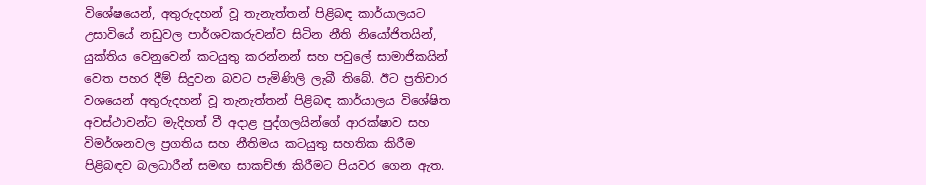විශේෂයෙන්, අතුරුදහන් වූ තැනැත්තන් පිළිබඳ කාර්යාලයට උසාවියේ නඩුවල පාර්ශවකරුවන්ව සිටින නීති නියෝජිතයින්, යුක්තිය වෙනුවෙන් කටයුතු කරන්නන් සහ පවුලේ සාමාජිකයින් වෙත පහර දීම් සිදුවන බවට පැමිණිලි ලැබී තිබේ. ඊට ප්‍රතිචාර වශයෙන් අතුරුදහන් වූ තැනැත්තන් පිළිබඳ කාර්යාලය විශේෂිත අවස්ථාවන්ට මැදිහත් වී අදාළ පුද්ගලයින්ගේ ආරක්ෂාව සහ විමර්ශනවල ප්‍රගතිය සහ නීතිමය කටයුතු සහතික කිරීම පිළිබඳව බලධාරීන් සමඟ සාකච්ඡා කිරීමට පියවර ගෙන ඇත.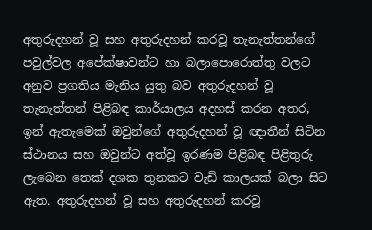අතුරුදහන් වූ සහ අතුරුදහන් කරවූ තැනැත්තන්ගේ පවුල්වල අපේක්ෂාවන්ට හා බලාපොරොත්තු වලට අනුව ප්‍රගතිය මැනිය යුතු බව අතුරුදහන් වූ තැනැත්තන් පිළිබඳ කාර්යාලය අදහස් කරන අතර, ඉන් ඇතැමෙක් ඔවුන්ගේ අතුරුදහන් වූ ඥාතීන් සිටින ස්ථානය සහ ඔවුන්ට අත්වූ ඉරණම පිළිබඳ පිළිතුරු ලැබෙන තෙක් දශක තුනකට වැඩි කාලයක් බලා සිට ඇත. අතුරුදහන් වූ සහ අතුරුදහන් කරවූ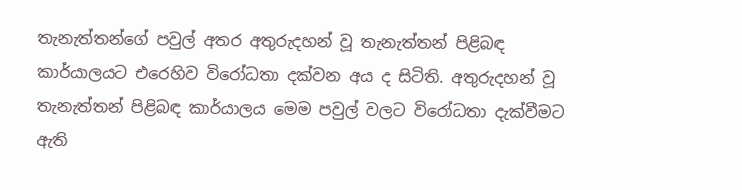තැනැත්තන්ගේ පවුල් අතර අතුරුදහන් වූ තැනැත්තන් පිළිබඳ කාර්යාලයට එරෙහිව විරෝධතා දක්වන අය ද සිටිති. අතුරුදහන් වූ තැනැත්තන් පිළිබඳ කාර්යාලය මෙම පවුල් වලට විරෝධතා දැක්වීමට ඇති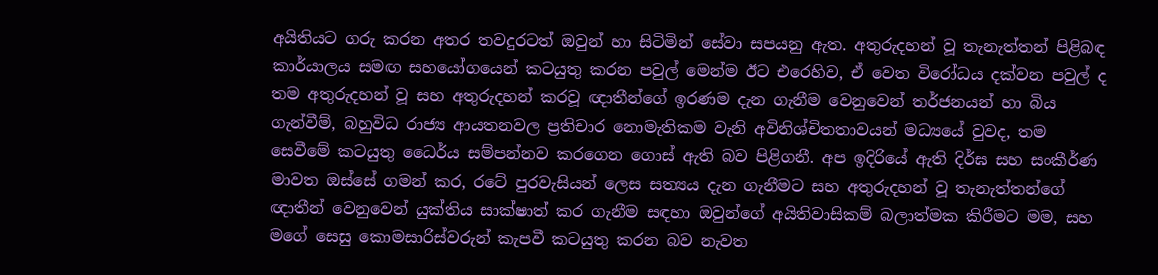අයිතියට ගරු කරන අතර තවදුරටත් ඔවුන් හා සිටිමින් සේවා සපයනු ඇත. අතුරුදහන් වූ තැනැත්තන් පිළිබඳ කාර්යාලය සමඟ සහයෝගයෙන් කටයුතු කරන පවුල් මෙන්ම ඊට එරෙහිව, ඒ වෙත විරෝධය දක්වන පවුල් ද තම අතුරුදහන් වූ සහ අතුරුදහන් කරවූ ඥාතීන්ගේ ඉරණම දැන ගැනීම වෙනුවෙන් තර්ජනයන් හා බිය ගැන්වීම්, බහුවිධ රාජ්‍ය ආයතනවල ප්‍රතිචාර නොමැතිකම වැනි අවිනිශ්චිතතාවයන් මධ්‍යයේ වුවද, තම සෙවීමේ කටයුතු ධෛර්ය සම්පන්නව කරගෙන ගොස් ඇති බව පිළිගනී. අප ඉදිරියේ ඇති දිර්ඝ සහ සංකීර්ණ මාවත ඔස්සේ ගමන් කර, රටේ පුරවැසියන් ලෙස සත්‍යය දැන ගැනීමට සහ අතුරුදහන් වූ තැනැත්තන්ගේ ඥාතීන් වෙනුවෙන් යුක්තිය සාක්ෂාත් කර ගැනීම සඳහා ඔවුන්ගේ අයිතිවාසිකම් බලාත්මක කිරීමට මම, සහ මගේ සෙසු කොමසාරිස්වරුන් කැපවී කටයුතු කරන බව නැවත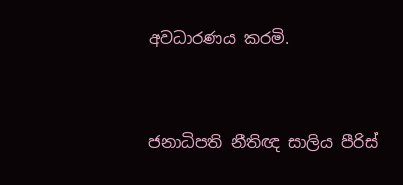අවධාරණය කරමි.



ජනාධිපති නීතිඥ සාලිය පීරිස්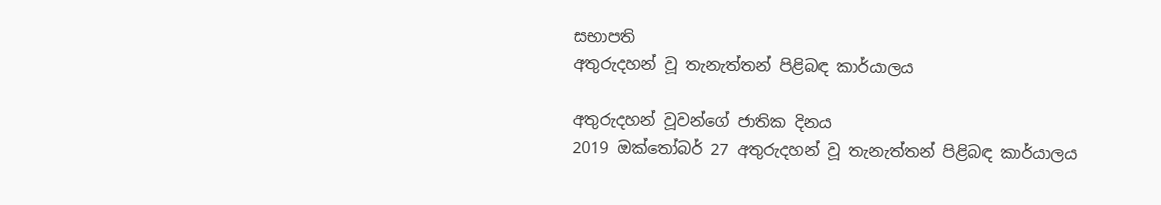සභාපති
අතුරුදහන් වූ තැනැත්තන් පිළිබඳ කාර්යාලය

අතුරුදහන් වූවන්ගේ ජාතික දිනය
2019 ඔක්තෝබර් 27 අතුරුදහන් වූ තැනැත්තන් පිළිබඳ කාර්යාලය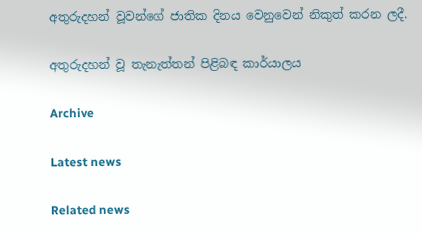අතුරුදහන් වූවන්ගේ ජාතික දිනය වෙනුවෙන් නිකුත් කරන ලදී.

අතුරුදහන් වූ තැනැත්තන් පිළිබඳ කාර්යාලය

Archive

Latest news

Related news